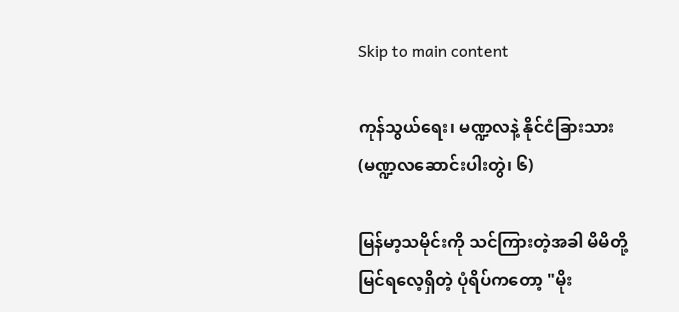Skip to main content

ကုန်သွယ်ရေး၊ မဏ္ဍလနဲ့ နိုင်ငံခြားသား (မဏ္ဍလဆောင်းပါးတွဲ၊ ၆)

မြန်မာ့သမိုင်းကို သင်ကြားတဲ့အခါ မိမိတို့ မြင်ရလေ့ရှိတဲ့ ပုံရိပ်ကတော့ "မိုး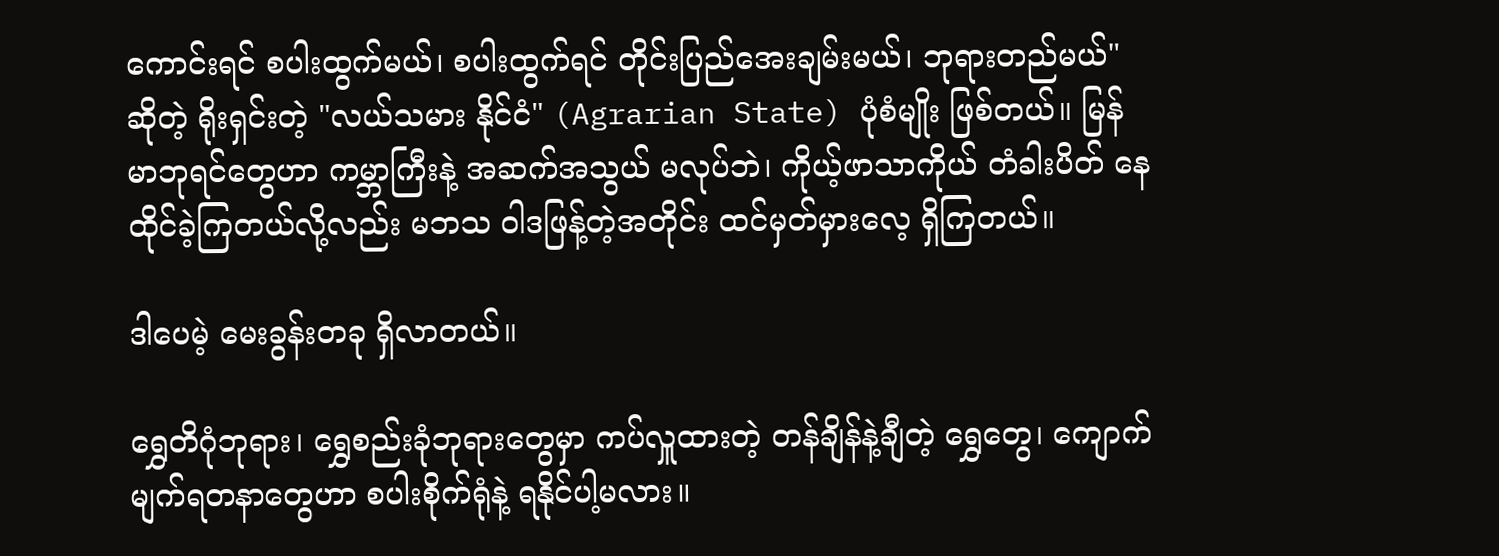ကောင်းရင် စပါးထွက်မယ်၊ စပါးထွက်ရင် တိုင်းပြည်အေးချမ်းမယ်၊ ဘုရားတည်မယ်" ဆိုတဲ့ ရိုးရှင်းတဲ့ "လယ်သမား နိုင်ငံ" (Agrarian State) ပုံစံမျိုး ဖြစ်တယ်။ မြန်မာဘုရင်တွေဟာ ကမ္ဘာကြီးနဲ့ အဆက်အသွယ် မလုပ်ဘဲ၊ ကိုယ့်ဖာသာကိုယ် တံခါးပိတ် နေထိုင်ခဲ့ကြတယ်လို့လည်း မဘသ ဝါဒဖြန့်တဲ့အတိုင်း ထင်မှတ်မှားလေ့ ရှိကြတယ်။

ဒါပေမဲ့ မေးခွန်းတခု ရှိလာတယ်။

ရွှေတိဂုံဘုရား၊ ရွှေစည်းခုံဘုရားတွေမှာ ကပ်လှူထားတဲ့ တန်ချိန်နဲ့ချီတဲ့ ရွှေတွေ၊ ကျောက်မျက်ရတနာတွေဟာ စပါးစိုက်ရုံနဲ့ ရနိုင်ပါ့မလား။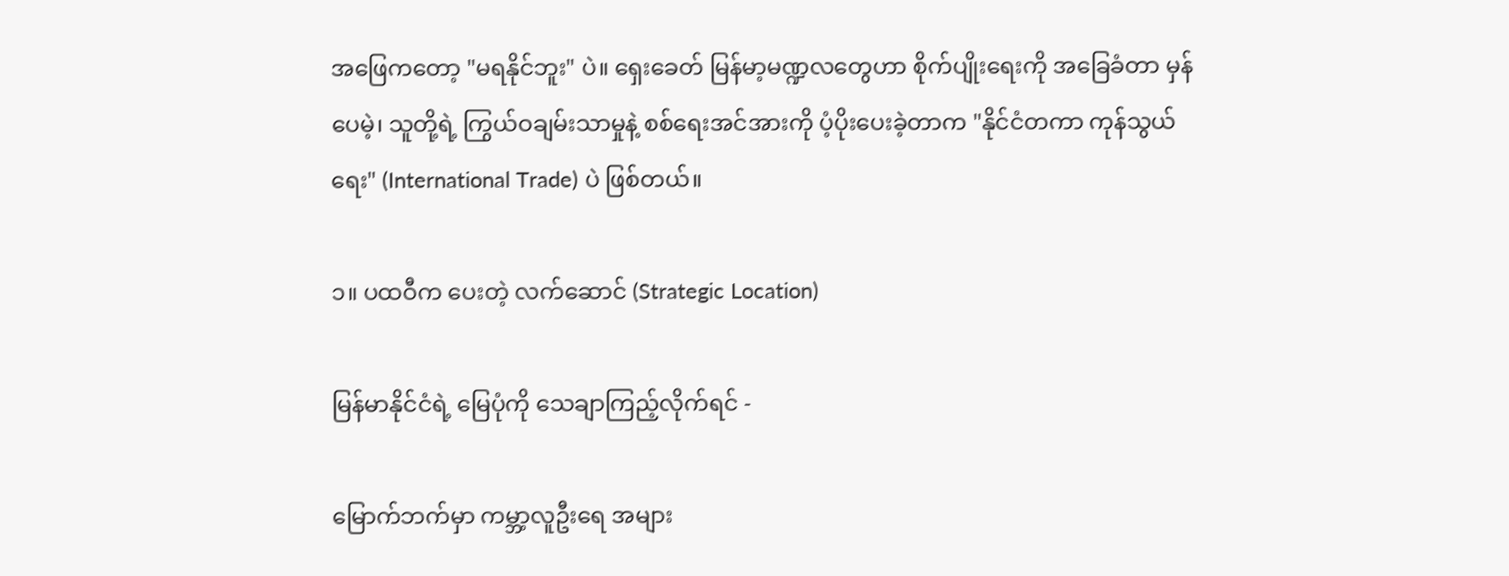အဖြေကတော့ "မရနိုင်ဘူး" ပဲ။ ရှေးခေတ် မြန်မာ့မဏ္ဍလတွေဟာ စိုက်ပျိုးရေးကို အခြေခံတာ မှန်ပေမဲ့၊ သူတို့ရဲ့ ကြွယ်ဝချမ်းသာမှုနဲ့ စစ်ရေးအင်အားကို ပံ့ပိုးပေးခဲ့တာက "နိုင်ငံတကာ ကုန်သွယ်ရေး" (International Trade) ပဲ ဖြစ်တယ်။

၁။ ပထဝီက ပေးတဲ့ လက်ဆောင် (Strategic Location)

မြန်မာနိုင်ငံရဲ့ မြေပုံကို သေချာကြည့်လိုက်ရင် -

မြောက်ဘက်မှာ ကမ္ဘာ့လူဦးရေ အများ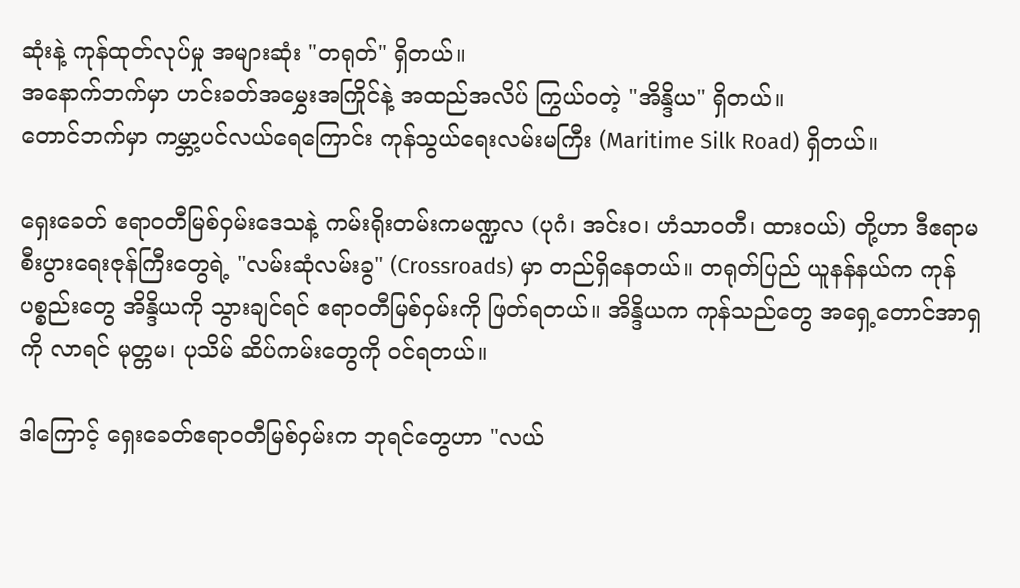ဆုံးနဲ့ ကုန်ထုတ်လုပ်မှု အများဆုံး "တရုတ်" ရှိတယ်။
အနောက်ဘက်မှာ ဟင်းခတ်အမွှေးအကြိုင်နဲ့ အထည်အလိပ် ကြွယ်ဝတဲ့ "အိန္ဒိယ" ရှိတယ်။
တောင်ဘက်မှာ ကမ္ဘာ့ပင်လယ်ရေကြောင်း ကုန်သွယ်ရေးလမ်းမကြီး (Maritime Silk Road) ရှိတယ်။

ရှေးခေတ် ဧရာဝတီမြစ်ဝှမ်းဒေသနဲ့ ကမ်းရိုးတမ်းကမဏ္ဍလ (ပုဂံ၊ အင်းဝ၊ ဟံသာဝတီ၊ ထားဝယ်) တို့ဟာ ဒီဧရာမ စီးပွားရေးဇုန်ကြီးတွေရဲ့ "လမ်းဆုံလမ်းခွ" (Crossroads) မှာ တည်ရှိနေတယ်။ တရုတ်ပြည် ယူနန်နယ်က ကုန်ပစ္စည်းတွေ အိန္ဒိယကို သွားချင်ရင် ဧရာဝတီမြစ်ဝှမ်းကို ဖြတ်ရတယ်။ အိန္ဒိယက ကုန်သည်တွေ အရှေ့တောင်အာရှကို လာရင် မုတ္တမ၊ ပုသိမ် ဆိပ်ကမ်းတွေကို ဝင်ရတယ်။

ဒါကြောင့် ရှေးခေတ်ဧရာဝတီမြစ်ဝှမ်းက ဘုရင်တွေဟာ "လယ်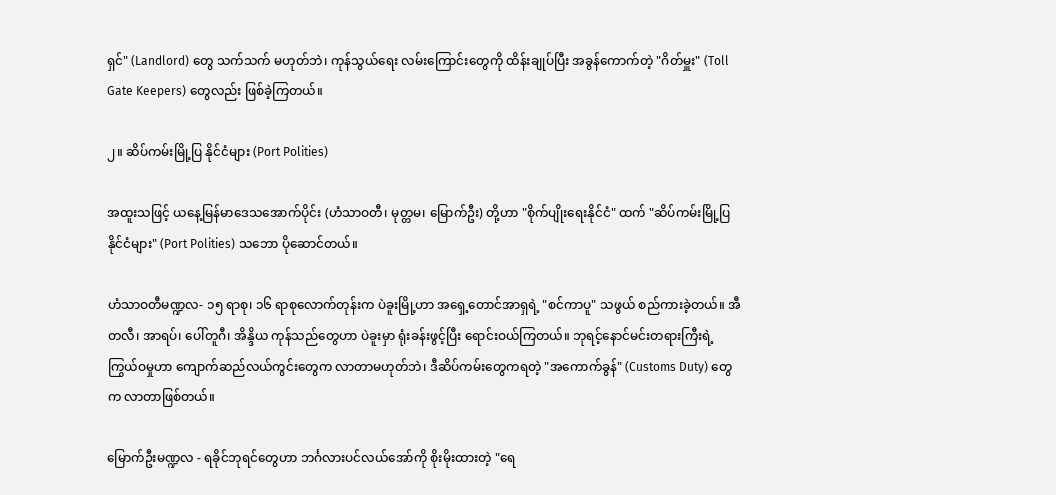ရှင်" (Landlord) တွေ သက်သက် မဟုတ်ဘဲ၊ ကုန်သွယ်ရေး လမ်းကြောင်းတွေကို ထိန်းချုပ်ပြီး အခွန်ကောက်တဲ့ "ဂိတ်မှူး" (Toll Gate Keepers) တွေလည်း ဖြစ်ခဲ့ကြတယ်။

၂။ ဆိပ်ကမ်းမြို့ပြ နိုင်ငံများ (Port Polities)

အထူးသဖြင့် ယနေ့မြန်မာဒေသအောက်ပိုင်း (ဟံသာဝတီ၊ မုတ္တမ၊ မြောက်ဦး) တို့ဟာ "စိုက်ပျိုးရေးနိုင်ငံ" ထက် "ဆိပ်ကမ်းမြို့ပြ နိုင်ငံများ" (Port Polities) သဘော ပိုဆောင်တယ်။

ဟံသာဝတီမဏ္ဍလ- ၁၅ ရာစု၊ ၁၆ ရာစုလောက်တုန်းက ပဲခူးမြို့ဟာ အရှေ့တောင်အာရှရဲ့ "စင်ကာပူ" သဖွယ် စည်ကားခဲ့တယ်။ အီတလီ၊ အာရပ်၊ ပေါ်တူဂီ၊ အိန္ဒိယ ကုန်သည်တွေဟာ ပဲခူးမှာ ရုံးခန်းဖွင့်ပြီး ရောင်းဝယ်ကြတယ်။ ဘုရင့်နောင်မင်းတရားကြီးရဲ့ ကြွယ်ဝမှုဟာ ကျောက်ဆည်လယ်ကွင်းတွေက လာတာမဟုတ်ဘဲ၊ ဒီဆိပ်ကမ်းတွေကရတဲ့ "အကောက်ခွန်" (Customs Duty) တွေက လာတာဖြစ်တယ်။

မြောက်ဦးမဏ္ဍလ - ရခိုင်ဘုရင်တွေဟာ ဘင်္ဂလားပင်လယ်အော်ကို စိုးမိုးထားတဲ့ "ရေ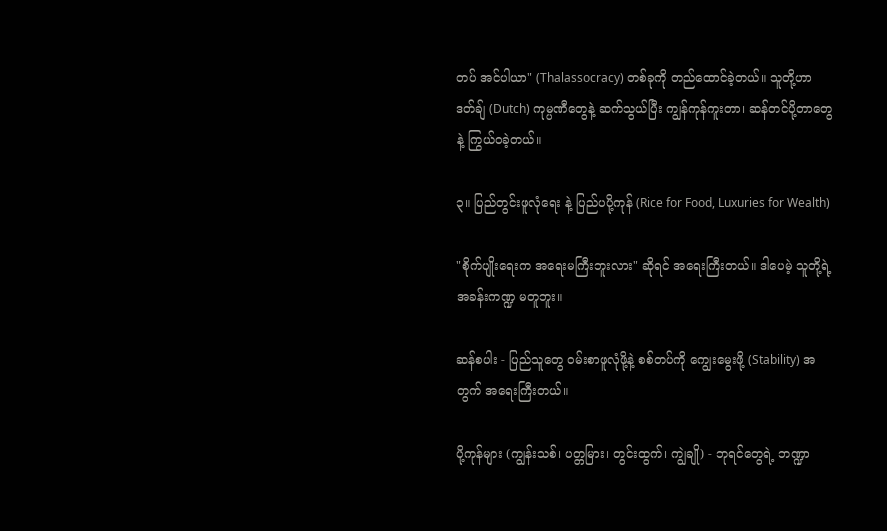တပ် အင်ပါယာ" (Thalassocracy) တစ်ခုကို တည်ထောင်ခဲ့တယ်။ သူတို့ဟာ ဒတ်ချ် (Dutch) ကုမ္ပဏီတွေနဲ့ ဆက်သွယ်ပြီး ကျွန်ကုန်ကူးတာ၊ ဆန်တင်ပို့တာတွေနဲ့ ကြွယ်ဝခဲ့တယ်။

၃။ ပြည်တွင်းဖူလုံရေး နဲ့ ပြည်ပပို့ကုန် (Rice for Food, Luxuries for Wealth)

"စိုက်ပျိုးရေးက အရေးမကြီးဘူးလား" ဆိုရင် အရေးကြီးတယ်။ ဒါပေမဲ့ သူတို့ရဲ့ အခန်းကဏ္ဍ မတူဘူး။

ဆန်စပါး - ပြည်သူတွေ ဝမ်းစာဖူလုံဖို့နဲ့ စစ်တပ်ကို ကျွေးမွေးဖို့ (Stability) အတွက် အရေးကြီးတယ်။

ပို့ကုန်များ (ကျွန်းသစ်၊ ပတ္တမြား၊ တွင်းထွက်၊ ကျွဲချို) - ဘုရင်တွေရဲ့ ဘဏ္ဍာ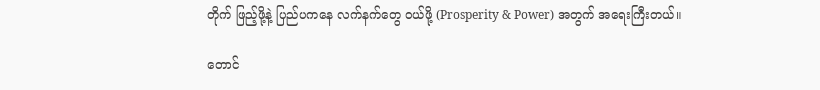တိုက် ဖြည့်ဖို့နဲ့ ပြည်ပကနေ လက်နက်တွေ ဝယ်ဖို့ (Prosperity & Power) အတွက် အရေးကြီးတယ်။

တောင်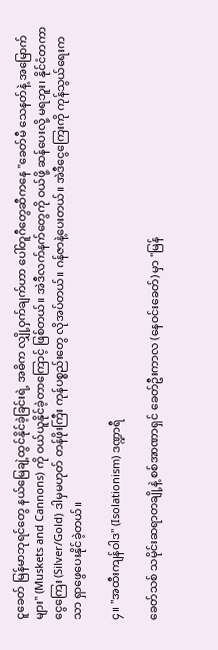ငူခေတ် မြန်မာဘုရင်တွေ နယ်မြေချဲ့ထွင်နိုင်ခဲ့ခြင်းရဲ့ အဓိက လျှို့ဝှက်ချက်ဟာ ပေါ်တူဂီတွေဆီကနေ "ခေတ်မီ သေနတ်နဲ့ အမြောက်များ" (Muskets and Cannons) ကို ဝယ်ယူနိုင်ခဲ့တာကြောင့် ဖြစ်တယ်။ အဲဒီလက်နက်တွေကို ဝယ်ဖို့ ဆန်ပေးလို့ မရဘူး၊ နိုင်ငံတကာ ငွေကြေး (Silver/Gold) ဒါမှမဟုတ် တန်ဖိုးကြီး ကုန်ပစ္စည်းတွေ လိုအပ်တယ်။ ဂန်ဇာနဲ့ပေးတယ်။ အဲဒီငွေကြေးကို ကုန်သွယ်ရေးကသာ ရှာဖွေပေးနိုင်ခဲ့တယ်။

၄။ "အထီးကျန်ဝါဒ" (Isolationism) ဒဏ္ဍာရီ

ခေတ်သစ် သမိုင်းဆရာတချို့နဲ့ စစ်အာဏာရှင် ခေတ်ဦးကာလ (နေဝင်းခေတ်) မှာ "မြန်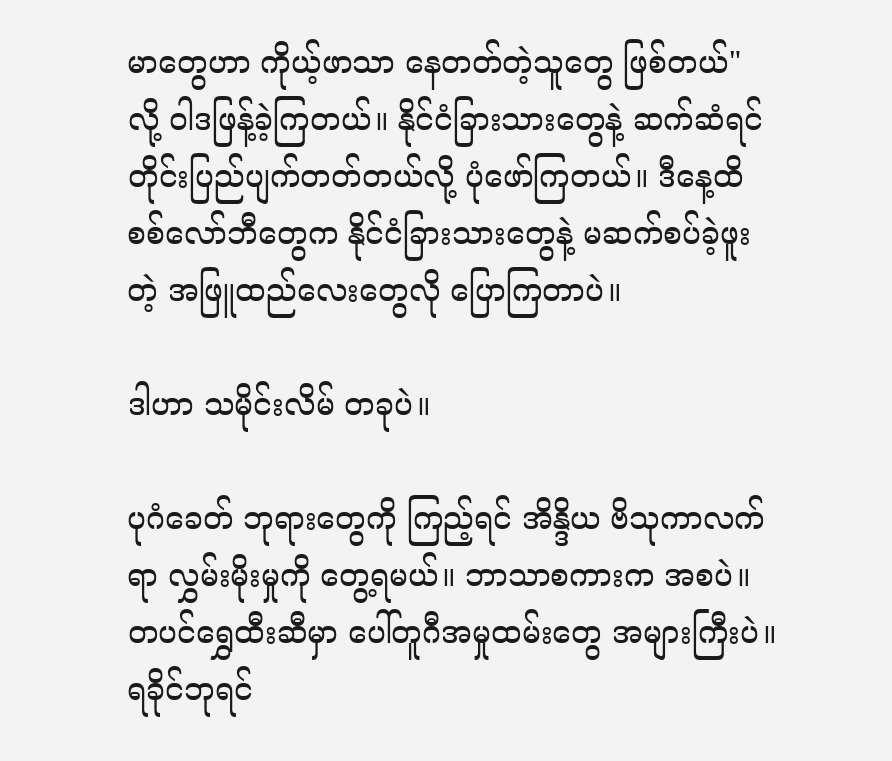မာတွေဟာ ကိုယ့်ဖာသာ နေတတ်တဲ့သူတွေ ဖြစ်တယ်" လို့ ဝါဒဖြန့်ခဲ့ကြတယ်။ နိုင်ငံခြားသားတွေနဲ့ ဆက်ဆံရင် တိုင်းပြည်ပျက်တတ်တယ်လို့ ပုံဖော်ကြတယ်။ ဒီနေ့ထိ စစ်လော်ဘီတွေက နိုင်ငံခြားသားတွေနဲ့ မဆက်စပ်ခဲ့ဖူးတဲ့ အဖြူထည်လေးတွေလို ပြောကြတာပဲ။

ဒါဟာ သမိုင်းလိမ် တခုပဲ။

ပုဂံခေတ် ဘုရားတွေကို ကြည့်ရင် အိန္ဒိယ ဗိသုကာလက်ရာ လွှမ်းမိုးမှုကို တွေ့ရမယ်။ ဘာသာစကားက အစပဲ။
တပင်ရွှေထီးဆီမှာ ပေါ်တူဂီအမှုထမ်းတွေ အများကြီးပဲ။
ရခိုင်ဘုရင်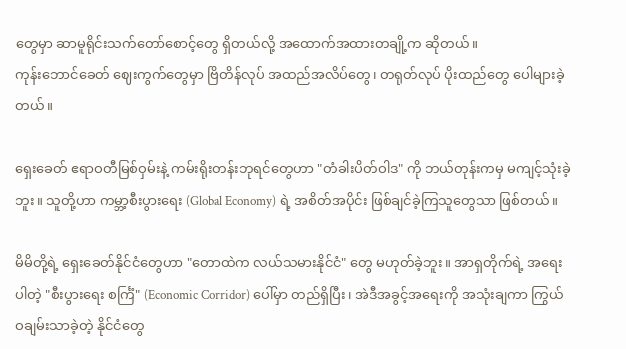တွေမှာ ဆာမူရိုင်းသက်တော်စောင့်တွေ ရှိတယ်လို့ အထောက်အထားတချို့က ဆိုတယ်။
ကုန်းဘောင်ခေတ် ဈေးကွက်တွေမှာ ဗြိတိန်လုပ် အထည်အလိပ်တွေ၊ တရုတ်လုပ် ပိုးထည်တွေ ပေါများခဲ့တယ်။

ရှေးခေတ် ဧရာဝတီမြစ်ဝှမ်းနဲ့ ကမ်းရိုးတန်းဘုရင်တွေဟာ "တံခါးပိတ်ဝါဒ" ကို ဘယ်တုန်းကမှ မကျင့်သုံးခဲ့ဘူး။ သူတို့ဟာ ကမ္ဘာ့စီးပွားရေး (Global Economy) ရဲ့ အစိတ်အပိုင်း ဖြစ်ချင်ခဲ့ကြသူတွေသာ ဖြစ်တယ်။

မိမိတို့ရဲ့ ရှေးခေတ်နိုင်ငံတွေဟာ "တောထဲက လယ်သမားနိုင်ငံ" တွေ မဟုတ်ခဲ့ဘူး။ အာရှတိုက်ရဲ့ အရေးပါတဲ့ "စီးပွားရေး စင်္ကြံ" (Economic Corridor) ပေါ်မှာ တည်ရှိပြီး၊ အဲဒီအခွင့်အရေးကို အသုံးချကာ ကြွယ်ဝချမ်းသာခဲ့တဲ့ နိုင်ငံတွေ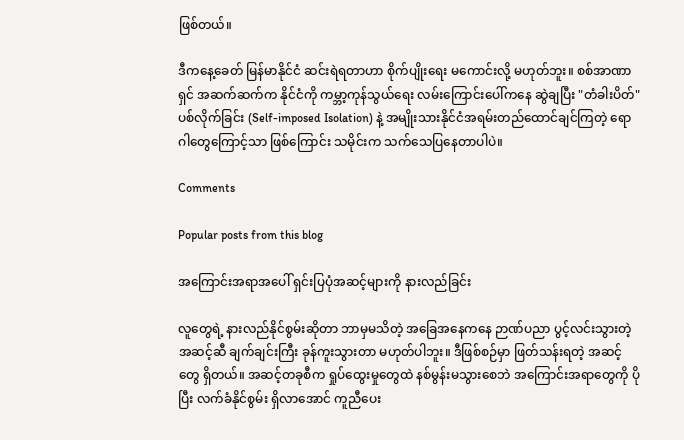ဖြစ်တယ်။

ဒီကနေ့ခေတ် မြန်မာနိုင်ငံ ဆင်းရဲရတာဟာ စိုက်ပျိုးရေး မကောင်းလို့ မဟုတ်ဘူး။ စစ်အာဏာရှင် အဆက်ဆက်က နိုင်ငံကို ကမ္ဘာ့ကုန်သွယ်ရေး လမ်းကြောင်းပေါ်ကနေ ဆွဲချပြီး "တံခါးပိတ်" ပစ်လိုက်ခြင်း (Self-imposed Isolation) နဲ့ အမျိုးသားနိုင်ငံအရမ်းတည်ထောင်ချင်ကြတဲ့ ရောဂါတွေကြောင့်သာ ဖြစ်ကြောင်း သမိုင်းက သက်သေပြနေတာပါပဲ။

Comments

Popular posts from this blog

အကြောင်းအရာအပေါ် ရှင်းပြပုံအဆင့်များကို နားလည်ခြင်း

လူတွေရဲ့ နားလည်နိုင်စွမ်းဆိုတာ ဘာမှမသိတဲ့ အခြေအနေကနေ ဉာဏ်ပညာ ပွင့်လင်းသွားတဲ့ အဆင့်ဆီ ချက်ချင်းကြီး ခုန်ကူးသွားတာ မဟုတ်ပါဘူး။ ဒီဖြစ်စဉ်မှာ ဖြတ်သန်းရတဲ့ အဆင့်တွေ ရှိတယ်။ အဆင့်တခုစီက ရှုပ်ထွေးမှုတွေထဲ နစ်မွန်းမသွားစေဘဲ အကြောင်းအရာတွေကို ပိုပြီး လက်ခံနိုင်စွမ်း ရှိလာအောင် ကူညီပေး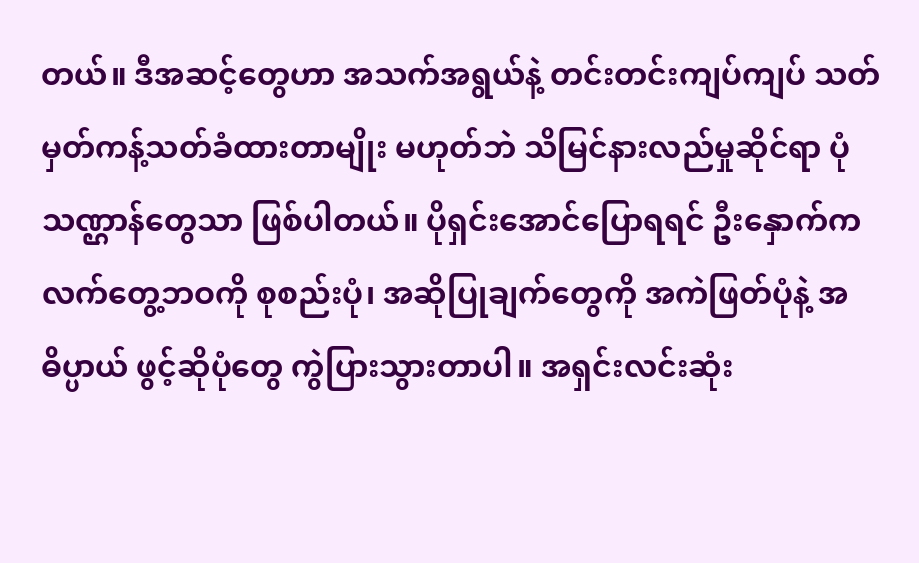တယ်။ ဒီအဆင့်တွေဟာ အသက်အရွယ်နဲ့ တင်းတင်းကျပ်ကျပ် သတ်မှတ်ကန့်သတ်ခံထားတာမျိုး မဟုတ်ဘဲ သိမြင်နားလည်မှုဆိုင်ရာ ပုံသဏ္ဌာန်တွေသာ ဖြစ်ပါတယ်။ ပိုရှင်းအောင်ပြောရရင် ဦးနှောက်က လက်တွေ့ဘဝကို စုစည်းပုံ၊ အဆိုပြုချက်တွေကို အကဲဖြတ်ပုံနဲ့ အဓိပ္ပာယ် ဖွင့်ဆိုပုံတွေ ကွဲပြားသွားတာပါ။ အရှင်းလင်းဆုံး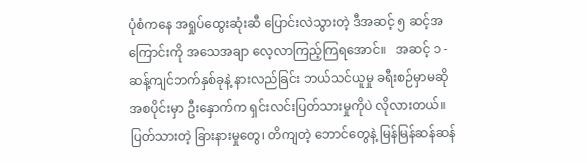ပုံစံကနေ အရှုပ်ထွေးဆုံးဆီ ပြောင်းလဲသွားတဲ့ ဒီအဆင့် ၅ ဆင့်အကြောင်းကို အသေအချာ လေ့လာကြည့်ကြရအောင်။   အဆင့် ၁ - ဆန့်ကျင်ဘက်နှစ်ခုနဲ့ နားလည်ခြင်း ဘယ်သင်ယူမှု ခရီးစဉ်မှာမဆို အစပိုင်းမှာ ဦးနှောက်က ရှင်းလင်းပြတ်သားမှုကိုပဲ လိုလားတယ်။ ပြတ်သားတဲ့ ခြားနားမှုတွေ၊ တိကျတဲ့ ဘောင်တွေနဲ့ မြန်မြန်ဆန်ဆန်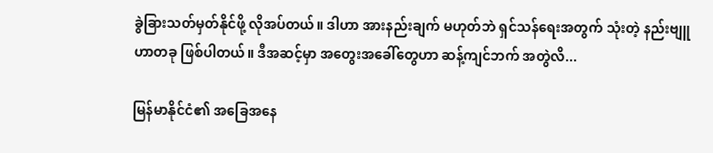ခွဲခြားသတ်မှတ်နိုင်ဖို့ လိုအပ်တယ်။ ဒါဟာ အားနည်းချက် မဟုတ်ဘဲ ရှင်သန်ရေးအတွက် သုံးတဲ့ နည်းဗျူဟာတခု ဖြစ်ပါတယ်။ ဒီအဆင့်မှာ အတွေးအခေါ်တွေဟာ ဆန့်ကျင်ဘက် အတွဲလိ...

မြန်မာနိုင်ငံ၏ အခြေအနေ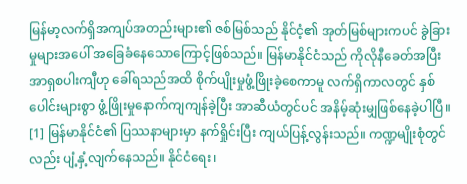မြန်မာ့လက်ရှိအကျပ်အတည်းများ၏ ဇစ်မြစ်သည် နိုင်ငံ့၏ အုတ်မြစ်များကပင် ခွဲခြားမှုများအပေါ် အခြေခံနေသောကြောင့်ဖြစ်သည်။ မြန်မာနိုင်ငံသည် ကိုလိုနီခေတ်အပြီး အာရှစပါးကျီဟု ခေါ်ရသည်အထိ စိုက်ပျိုးမှုဖွံ့ဖြိုးခဲ့စေကာမူ လက်ရှိကာလတွင် နှစ်ပေါင်းများစွာ ဖွံ့ဖြိုးမှုနောက်ကျကျန်ခဲ့ပြီး အာဆီယံတွင်ပင် အနိမ့်ဆုံးမျှဖြစ်နေခဲ့ပါပြီ။ [1] မြန်မာနိုင်ငံ၏ ပြဿနာများမှာ နက်ရှိုင်းပြီး ကျယ်ပြန့်လွန်းသည်။ ကဏ္ဍမျိုးစုံတွင်လည်း ပျံ့နှံ့လျက်နေသည်။ နိုင်ငံရေး၊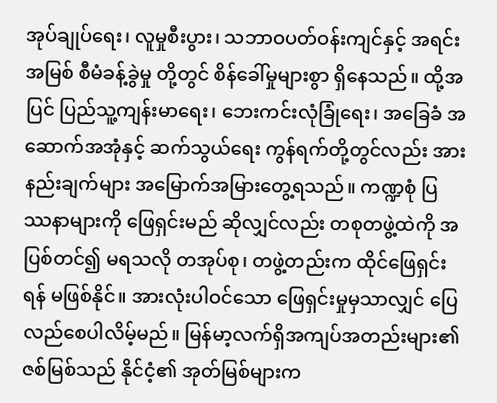အုပ်ချုပ်ရေး၊ လူမှုစီးပွား၊ သဘာဝပတ်ဝန်းကျင်နှင့် အရင်းအမြစ် စီမံခန့်ခွဲမှု တို့တွင် စိန်ခေါ်မှုများစွာ ရှိနေသည်။ ထို့အပြင် ပြည်သူ့ကျန်းမာရေး၊ ဘေးကင်းလုံခြုံရေး၊ အခြေခံ အဆောက်အအုံနှင့် ဆက်သွယ်ရေး ကွန်ရက်တို့တွင်လည်း အားနည်းချက်များ အမြောက်အမြားတွေ့ရသည်။ ကဏ္ဍစုံ ပြဿနာများကို ဖြေရှင်းမည် ဆိုလျှင်လည်း တစုတဖွဲ့ထဲကို အပြစ်တင်၍ မရသလို တအုပ်စု၊ တဖွဲ့တည်းက ထိုင်ဖြေရှင်းရန် မဖြစ်နိုင်။ အားလုံးပါဝင်သော ဖြေရှင်းမှုမှသာလျှင် ပြေလည်စေပါလိမ့်မည်။ မြန်မာ့လက်ရှိအကျပ်အတည်းများ၏ ဇစ်မြစ်သည် နိုင်ငံ့၏ အုတ်မြစ်များက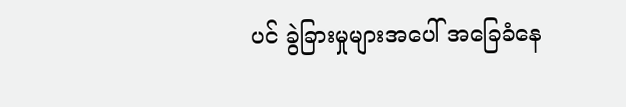ပင် ခွဲခြားမှုများအပေါ် အခြေခံနေ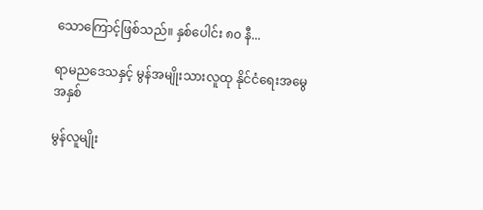သောကြောင့်ဖြစ်သည်။ နှစ်ပေါင်း ၈၀ နီ...

ရာမညဒေသနှင့် မွန်အမျိုးသားလူထု နိုင်ငံရေးအမွေအနှစ်

မွန်လူမျိုး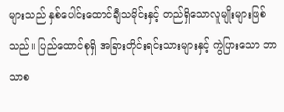များသည် နှစ်ပေါင်းထောင်ချီသမိုင်းနှင့် တည်ရှိသောလူမျိုးများဖြစ်သည်။ ပြည်ထောင်စုရှိ အခြားတိုင်းရင်းသားများနှင့် ကွဲပြားသော ဘာသာစ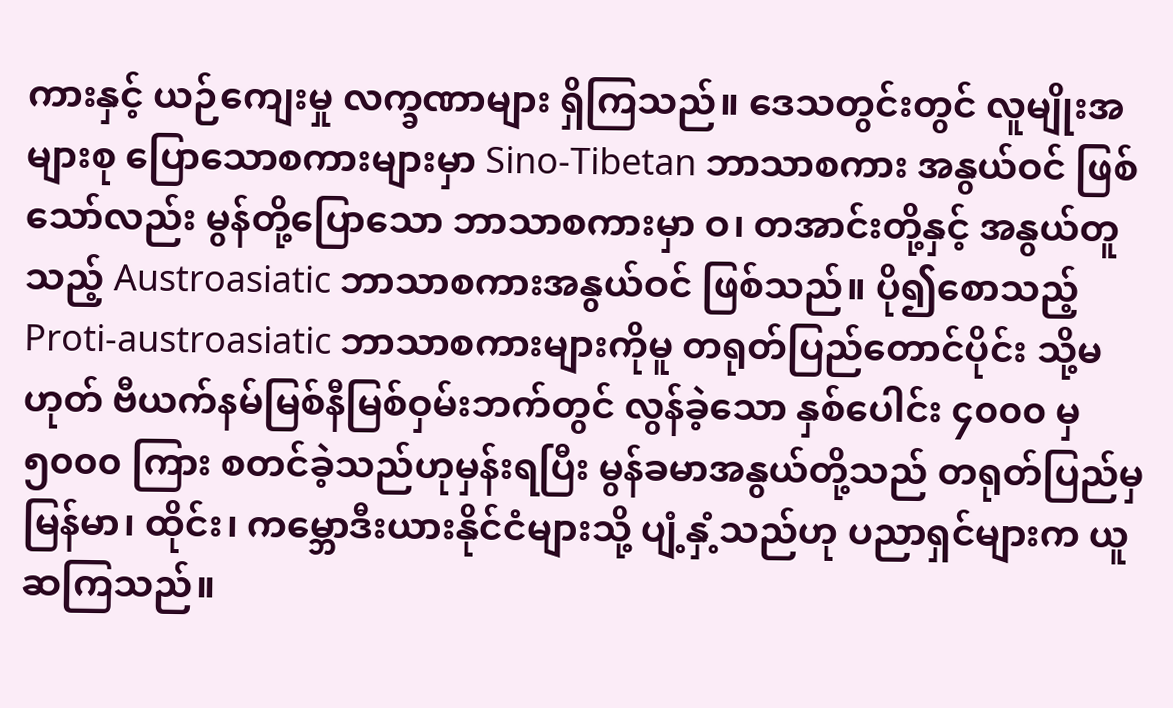ကားနှင့် ယဉ်ကျေးမှု လက္ခဏာများ ရှိကြသည်။ ဒေသတွင်းတွင် လူမျိုးအများစု ပြောသောစကားများမှာ Sino-Tibetan ဘာသာစကား အနွယ်ဝင် ဖြစ်သော်လည်း မွန်တို့ပြောသော ဘာသာစကားမှာ ဝ၊ တအာင်းတို့နှင့် အနွယ်တူသည့် Austroasiatic ဘာသာစကားအနွယ်ဝင် ဖြစ်သည်။ ပို၍စောသည့် Proti-austroasiatic ဘာသာစကားများကိုမူ တရုတ်ပြည်တောင်ပိုင်း သို့မဟုတ် ဗီယက်နမ်မြစ်နီမြစ်ဝှမ်းဘက်တွင် လွန်ခဲ့သော နှစ်ပေါင်း ၄၀၀၀ မှ ၅၀၀၀ ကြား စတင်ခဲ့သည်ဟုမှန်းရပြီး မွန်ခမာအနွယ်တို့သည် တရုတ်ပြည်မှ မြန်မာ၊ ထိုင်း၊ ကမ္ဘောဒီးယားနိုင်ငံများသို့ ပျံ့နှံ့သည်ဟု ပညာရှင်များက ယူဆကြသည်။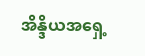အိန္ဒိယအရှေ့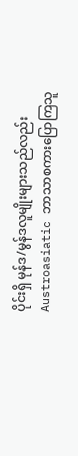ပိုင်းရှိ မုန်ဒ/မွန်ဒလူမျိုးများသည်လည်း Austroasiatic ဘာသာစကားပြောကြသူ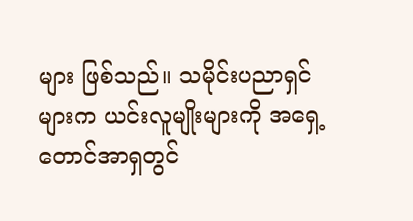များ ဖြစ်သည်။ သမိုင်းပညာရှင်များက ယင်းလူမျိုးများကို အရှေ့တောင်အာရှတွင်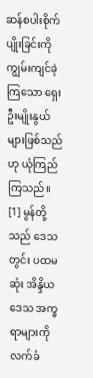ဆန်စပါးစိုက်ပျိုးခြင်းကို ကျွမ်းကျင်ခဲ့ကြသော ရှေးဦးမျိုးနွယ်များဖြစ်သည်ဟု ယုံကြည်ကြသည်။ [1] မွန်တို့သည် ဒေသတွင်း ပထမဆုံး အိန္ဒိယဒေသ အက္ခရာများကို လက်ခံ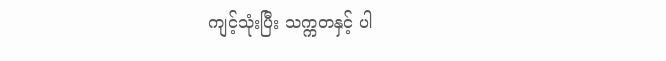ကျင့်သုံးပြီး သက္ကတနှင့် ပါ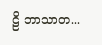ဠိ ဘာသာတ...